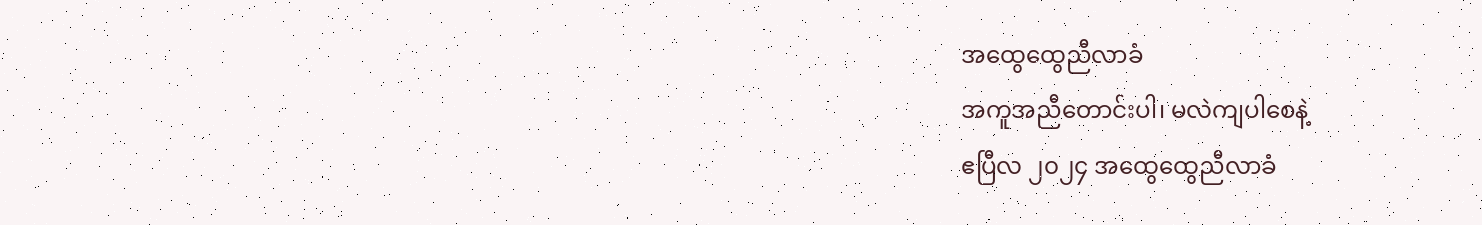အထွေထွေညီလာခံ
အကူအညီတောင်းပါ၊ မလဲကျပါစေနဲ့
ဧပြီလ ၂၀၂၄ အထွေထွေညီလာခံ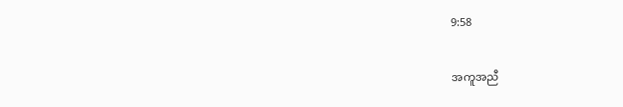9:58

အကူအညီ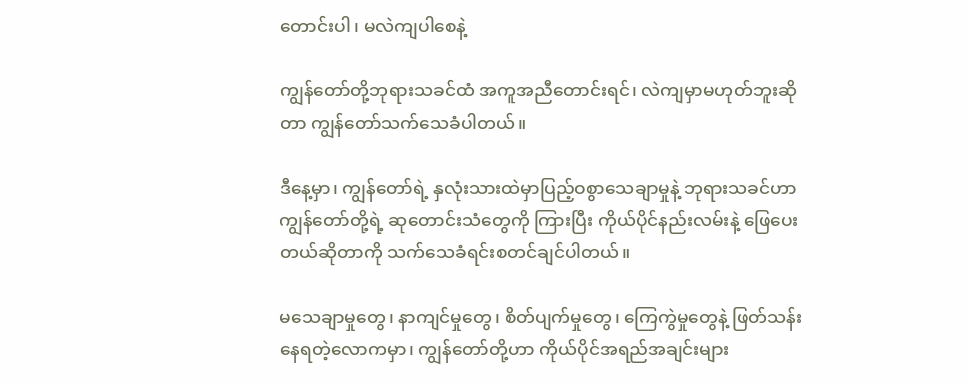တောင်းပါ၊ မလဲကျပါစေနဲ့

ကျွန်တော်တို့ဘုရားသခင်ထံ အကူအညီတောင်းရင်၊ လဲကျမှာမဟုတ်ဘူးဆိုတာ ကျွန်တော်သက်သေခံပါတယ်။

ဒီနေ့မှာ၊ ကျွန်တော်ရဲ့ နှလုံးသားထဲမှာပြည့်ဝစွာသေချာမှုနဲ့ ဘုရားသခင်ဟာကျွန်‌တော်တို့ရဲ့ ဆုတောင်းသံတွေကို ကြားပြီး ကိုယ်ပိုင်နည်းလမ်းနဲ့ ဖြေပေးတယ်ဆိုတာကို သက်သေခံရင်းစတင်ချင်ပါတယ်။

မသေချာမှုတွေ၊ နာကျင်မှုတွေ၊ စိတ်ပျက်မှုတွေ၊ ကြေကွဲမှုတွေနဲ့ ဖြတ်သန်းနေရတဲ့လောကမှာ၊ ကျွန်‌တော်တို့ဟာ ကိုယ်ပိုင်အရည်အချင်းများ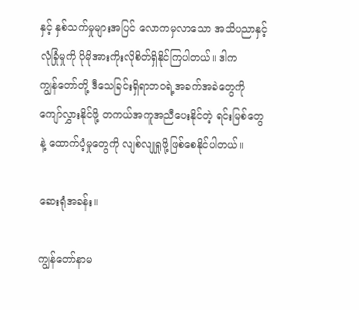နှင့် နှစ်သက်မှုများအပြင် လောကမှလာသော အသိပညာနှင့် လုံခြုံမှုကို ပိုမိုအားကိုးလိုစိတ်ရှိနိုင်ကြပါတယ်။ ဒါက ကျွန်‌တော်တို့ ဒီသေခြင်းရှိရာဘဝရဲ့အခက်အခဲတွေကို ကျော်လွှားနိုင်ဖို့ တကယ်အကူအညီပေးနိုင်တဲ့ ရင်းမြစ်တွေနဲ့ ထောက်ပံ့မှုတွေကို လျစ်လျုရှုဖို့ဖြစ်စေနိုင်ပါတယ်။

ဆေးရုံအခန်း။

ကျွန်တော်နာမ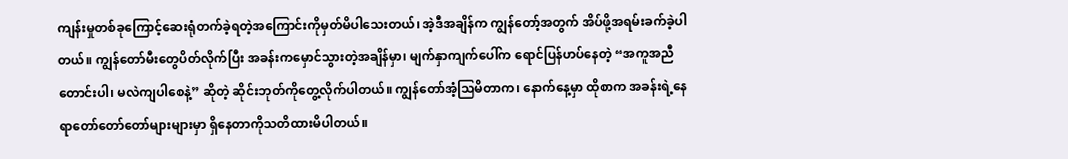ကျန်းမှုတစ်ခုကြောင့်ဆေးရုံတက်ခဲ့ရတဲ့အကြောင်းကိုမှတ်မိပါသေးတယ်၊ အဲ့ဒီအချိန်က ကျွန်တော့်အတွက် အိပ်ဖို့အရမ်းခက်ခဲ့ပါတယ်။ ကျွန်တော်မီးတွေပိတ်လိုက်ပြီး အခန်းကမှောင်သွားတဲ့အချိန်မှာ၊ မျက်နှာကျက်ပေါ်က ရောင်ပြန်ဟပ်နေတဲ့ “အကူအညီတောင်းပါ၊ မလဲကျပါစေနဲ့” ဆိုတဲ့ ဆိုင်းဘုတ်ကိုတွေ့လိုက်ပါတယ်။ ကျွန်တော်အံ့သြမိတာက၊ နောက်နေ့မှာ ထိုစာက အခန်းရဲ့နေရာတော်တော်တော်များများမှာ ရှိနေတာကိုသတိထားမိပါတယ်။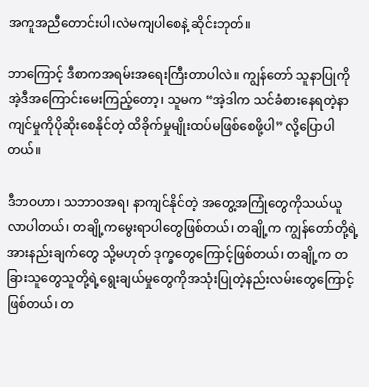အကူအညီတောင်းပါ၊လဲမကျပါစေနဲ့ ဆိုင်းဘုတ်။

ဘာကြောင့် ဒီစာကအရမ်းအရေးကြီးတာပါလဲ။ ကျွန်တော် သူနာပြုကိုအဲ့ဒီအကြောင်းမေးကြည့်တော့၊ သူမက “အဲ့ဒါက သင်ခံစားနေရတဲ့နာကျင်မှုကိုပိုဆိုးစေနိုင်တဲ့ ထိခိုက်မှုမျိုးထပ်မဖြစ်စေဖို့ပါ” လို့ပြောပါတယ်။

ဒီဘဝဟာ၊ သဘာဝအရ၊ နာကျင်နိုင်တဲ့ အတွေ့အကြုံတွေကိုသယ်ယူလာပါတယ်၊ တချို့ကမွေးရာပါတွေဖြစ်တယ်၊ တချို့က ကျွန်တော်တို့ရဲ့အားနည်းချက်တွေ သို့မဟုတ် ဒုက္ခတွေကြောင့်ဖြစ်တယ်၊ တချို့က တခြားသူတွေသူတို့ရဲ့ရွေးချယ်မှုတွေကိုအသုံးပြုတဲ့နည်းလမ်းတွေကြောင့်ဖြစ်တယ်၊ တ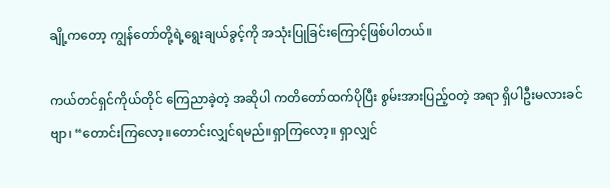ချို့ကတော့ ကျွန်တော်တို့ရဲ့ရွေးချယ်ခွင့်ကို အသုံးပြုခြင်းကြောင့်ဖြစ်ပါတယ်။

ကယ်တင်ရှင်ကိုယ်တိုင် ကြေညာခဲ့တဲ့ အဆိုပါ ကတိတော်ထက်ပိုပြီး စွမ်းအားပြည့်ဝတဲ့ အရာ ရှိပါဦးမလားခင်ဗျာ၊ “တောင်းကြလော့။တောင်းလျှင်ရမည်။ရှာကြလော့။ ရှာလျှင်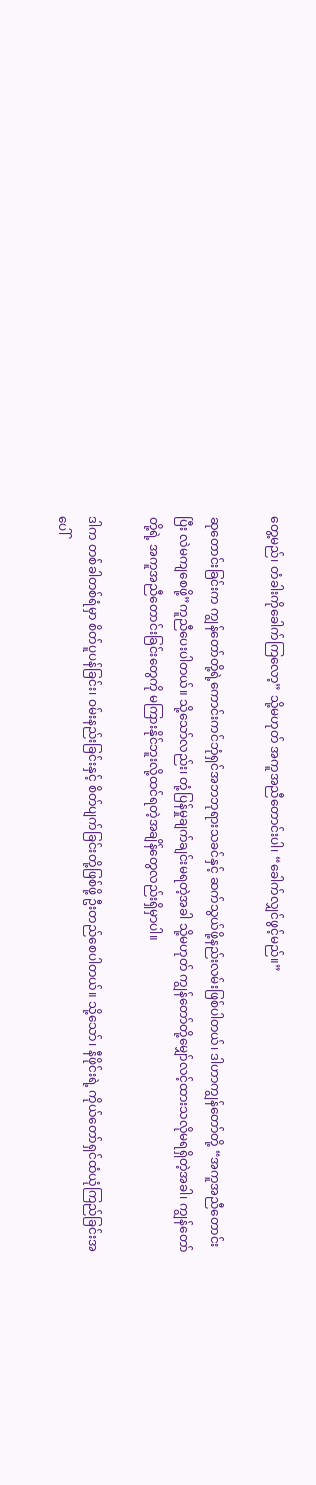တွေ့မည်၊ တံခါးကိုခေါက်ကြလော့” သို့မဟုတ် အကူအညီတောင်းပါ၊ “ခေါက်လျှင်ဖွင့်မည်။”

ဆုတောင်းခြင်းက ကျွန်တော်တို့ရဲ့ကောင်းကင်ဘုံရှင်အဘဘုရားသခင်နှင့် ဆက်သွယ်ဖို့နည်းလမ်းဖြစ်ပါတယ်၊ ဒါဟာကျွန်တော်တို့ “အကူအညီတောင်းပြီး လဲမကျစေဖို့”ကူညီပေးပါတယ်။ သို့သော်လည်း၊ တုံ့ပြန်မှုချက်ချင်းမရတဲ့အခါ သို့မဟုတ် ကျွန်တော်တို့မျှော်လင့်ထားသလိုမရရှိတဲ့အခါ၊ ကျွန်တော်တို့ရဲ့ အကူအညီတောင်းခြင်းတွေကို မကြားနိုင်ဘူးလို့ထင်ရတဲ့အချိန်တွေလည်းရှိမှာပါ။

ဒါက တစ်ခါတစ်ရံမှာ စိတ်ပူပန်ခြင်း၊ ဝမ်းနည်းခြင်းနှင့် စိတ်ပျက်ခြင်းတို့ဖြစ်ဖို့ ဦးတည်စေပါတယ်။ သို့သော်၊ နီဖိုင်းရဲ့ ကိုယ်တော်ရှင်ထံယုံကြည်ခြင်းအပေါ်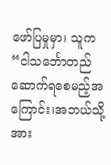ဖော်ပြမှုမှာ၊ သူက “ငါ‌သင်္ဘောတည်ဆောက်ရစေမည့်အကြောင်း၊အဘယ်သို့အား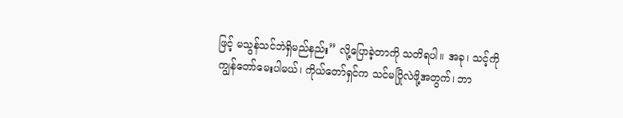ဖြင့် မသွန်သင်ဘဲရှိမည်နည်း” လို့ပြောခဲ့တာကို သတိရပါ။ အခု၊ သင့်ကိုကျွန်တော်မေးပါမယ်၊ ကိုယ်တော်ရှင်က သင်မပြိုလဲဖို့အတွက်၊ ဘာ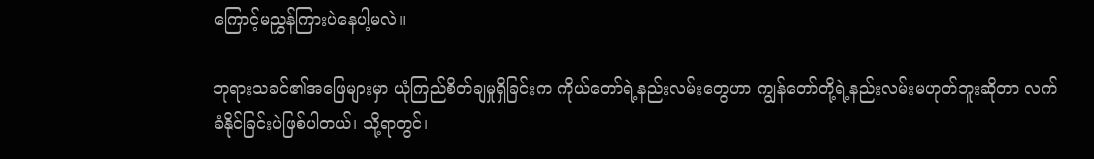ကြောင့်မညွှန်ကြားပဲနေပါ့မလဲ။

ဘုရားသခင်၏‌အဖြေများမှာ ယုံကြည်စိတ်ချမှုရှိခြင်းက ကိုယ်တော်ရဲ့နည်းလမ်းတွေဟာ ကျွန်တော်တို့ရဲ့နည်းလမ်းမဟုတ်ဘူးဆိုတာ လက်ခံနိုင်ခြင်းပဲဖြစ်ပါတယ်၊ သို့ရာတွင်၊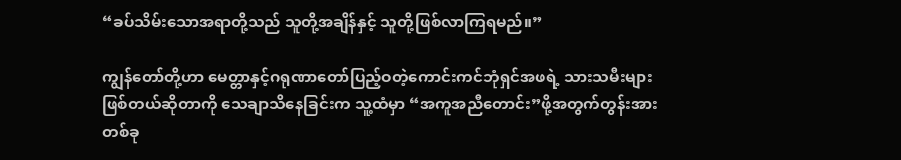“ခပ်သိမ်းသောအရာတို့သည် သူတို့အချိန်နှင့် သူတို့ဖြစ်လာကြရမည်။”

ကျွန်‌တော်တို့ဟာ မေတ္တာနှင့်ဂရုဏာတော်ပြည့်ဝတဲ့ကောင်းကင်ဘုံရှင်အဖရဲ့ သားသမီးများဖြစ်တယ်ဆိုတာကို သေချာသိနေခြင်းက သူ့ထံမှာ “အကူအညီတောင်း”ဖို့အတွက်တွန်းအားတစ်ခု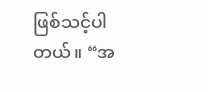ဖြစ်သင့်ပါတယ်။ “အ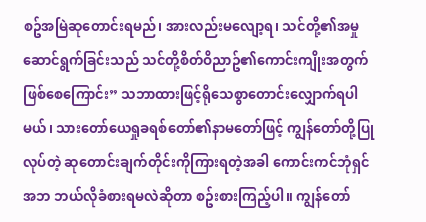စဥ်အမြဲဆုတောင်းရမည်၊ အားလည်းမလျော့ရ၊ သင်တို့၏အမှုဆောင်ရွက်ခြင်းသည် သင်တို့စိတ်ဝိညာဥ်၏ကောင်းကျိုးအတွက် ဖြစ်‌စေကြောင်း” သဘာထားဖြင့်ရိုသေစွာတောင်းလျှောက်ရပါမယ်၊ သားတော်ယေရှုခရစ်တော်၏နာမတော်ဖြင့် ကျွန်တော်တို့ပြုလုပ်တဲ့ ဆုတောင်းချက်တိုင်းကိုကြားရတဲ့အခါ ကောင်းကင်ဘုံရှင်အဘ ဘယ်လိုခံစားရမလဲဆိုတာ စဥ်းစားကြည့်ပါ။ ကျွန်တော်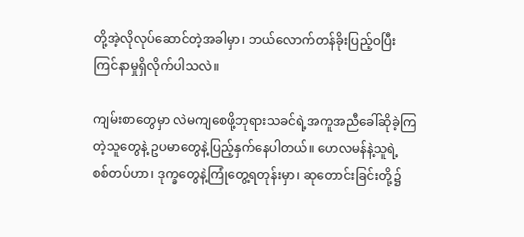တို့အဲ့လိုလုပ်ဆောင်တဲ့အခါမှာ၊ ဘယ်လောက်တန်ခိုးပြည့်ဝပြီး ကြင်နာမှုရှိလိုက်ပါသလဲ။

ကျမ်းစာတွေမှာ လဲမကျစေဖို့ဘုရားသခင်ရဲ့အကူအညီခေါ်ဆိုခဲ့ကြတဲ့သူတွေနဲ့ ဥပမာတွေနဲ့ပြည့်နှက်နေပါတယ်။ ဟေလမန်နဲ့သူရဲ့ စစ်တပ်ဟာ၊ ဒုက္ခတွေနဲ့ကြုံတွေ့ရတုန်းမှာ၊ ဆုတောင်းခြင်းတို့၌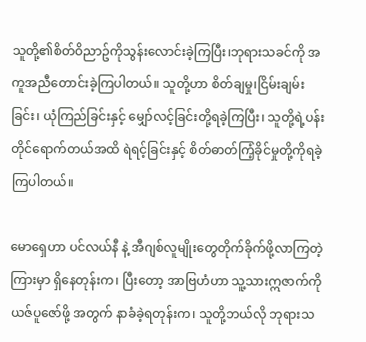သူတို့၏စိတ်ဝိညာဥ်ကိုသွန်းလောင်းခဲ့ကြပြီး၊ဘုရားသခင်ကို အကူအညီတောင်းခဲ့ကြပါတယ်။ သူတို့ဟာ စိတ်ချမှု၊ငြိမ်းချမ်းခြင်း၊ ယုံကြည်ခြင်းနှင့် မျှော်လင့်ခြင်းတို့ရခဲ့ကြပြီး၊ သူတို့ရဲ့ပန်းတိုင်ရောက်တယ်အထိ ရဲရင့်ခြင်းနှင့် စိတ်ဓာတ်ကြံ့ခိုင်မှုတို့ကိုရခဲ့ကြပါတယ်။

မောရှေဟာ ပင်လယ်နီ နဲ့ အီဂျစ်လူမျိုးတွေတိုက်ခိုက်ဖို့လာကြတဲ့ကြားမှာ ရှိနေတုန်းက၊ ပြီးတော့ အာဗြဟံဟာ သူ့သားဣဇာက်ကို ယဇ်ပူဇော်ဖို့ အတွက် နာခံခဲ့ရတုန်းက၊ သူတို့ဘယ်လို ဘုရားသ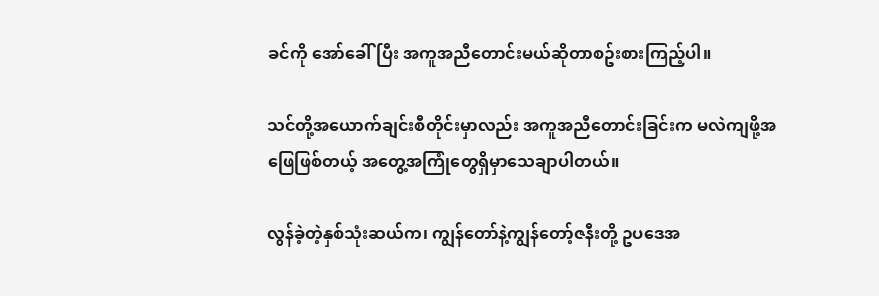ခင်ကို အော်ခေါ်ပြီး အကူအညီတောင်းမယ်ဆိုတာစဥ်းစားကြည့်ပါ။

သင်တို့အယောက်ချင်းစီတိုင်းမှာလည်း အကူအညီတောင်းခြင်းက မလဲကျဖို့အဖြေဖြစ်တယ့် အတွေ့အကြုံတွေရှိမှာသေချာပါတယ်။

လွန်ခဲ့တဲ့နှစ်သုံးဆယ်က၊ ကျွန်တော်နဲ့ကျွန်တော့်ဇနီးတို့ ဥပဒေအ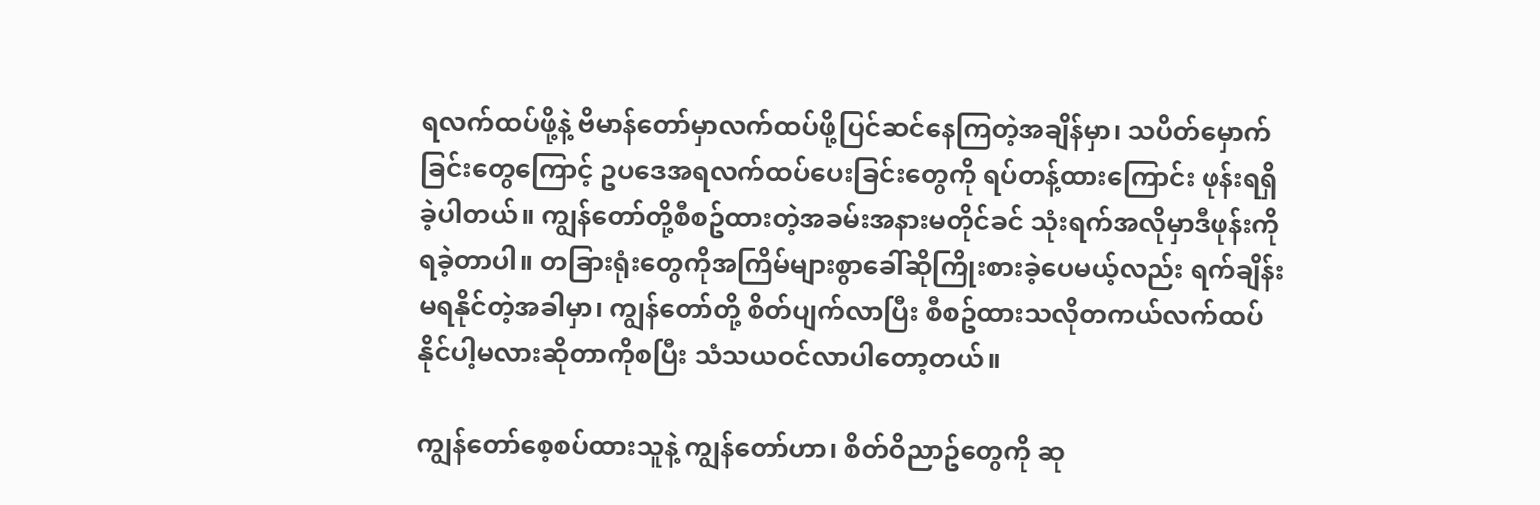ရလက်ထပ်ဖို့နဲ့ ဗိမာန်တော်မှာလက်ထပ်ဖို့ပြင်ဆင်နေကြတဲ့အချိန်မှာ၊ သပိတ်မှောက်ခြင်းတွေကြောင့် ဥပဒေအရလက်ထပ်ပေးခြင်းတွေကို ရပ်တန့်ထား‌ကြောင်း ဖုန်းရရှိခဲ့ပါတယ်။ ကျွန်တော်တို့စီစဥ်ထားတဲ့အခမ်းအနားမတိုင်ခင် သုံးရက်အလိုမှာဒီဖုန်းကိုရခဲ့တာပါ။ တခြားရုံးတွေကိုအကြိမ်များ‌စွာခေါ်ဆိုကြိုးစားခဲ့ပေမယ့်လည်း ရက်ချိန်းမရနိုင်တဲ့အခါမှာ၊ ကျွန်တော်တို့ စိတ်ပျက်လာပြီး စီစဥ်ထားသလိုတကယ်လက်ထပ်နိုင်ပါ့မလားဆိုတာကိုစပြီး သံသယဝင်လာပါတော့တယ်။

ကျွန်တော်စေ့စပ်ထားသူနဲ့ ကျွန်တော်ဟာ၊ စိတ်ဝိညာဥ်တွေကို ဆု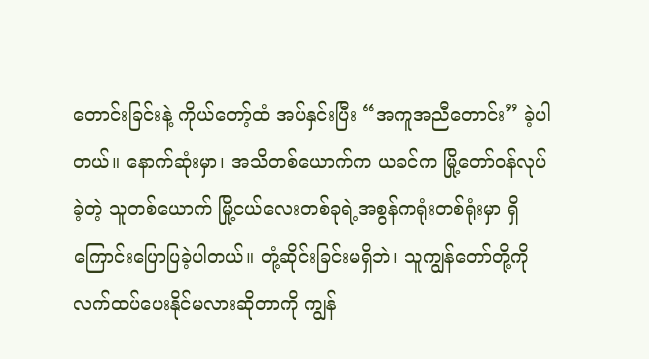တောင်းခြင်းနဲ့ ကိုယ်တော့်ထံ အပ်နှင်းပြီး “အကူအညီတောင်း” ခဲ့ပါတယ်။ နောက်ဆုံးမှာ၊ အသိတစ်ယောက်က ယခင်က မြို့တော်ဝန်လုပ်ခဲ့တဲ့ သူတစ်ယောက် မြို့ငယ်လေးတစ်ခုရဲ့အစွန်ကရုံးတစ်ရုံးမှာ ရှိကြောင်းပြောပြခဲ့ပါတယ်။ တုံ့ဆိုင်းခြင်းမရှိဘဲ၊ သူကျွန်တော်တို့ကို လက်ထပ်ပေးနိုင်မလားဆိုတာကို ကျွန်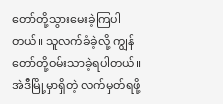တော်တို့သွားမေးခဲ့ကြပါတယ်။ သူလက်ခံခဲ့လို့ ကျွန်တော်တို့ဝမ်းသာခဲ့ရပါတယ်။ အဲဒီမြို့မှာရှိတဲ့ လက်မှတ်ရဖို့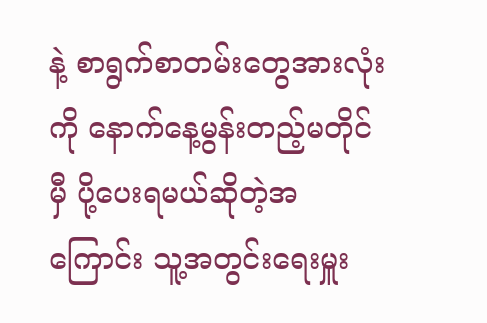နဲ့ စာရွက်စာတမ်းတွေအားလုံးကို နောက်နေ့မွန်းတည့်မတိုင်မှီ ပို့ပေးရမယ်ဆိုတဲ့အကြောင်း သူ့အတွင်းရေးမှူး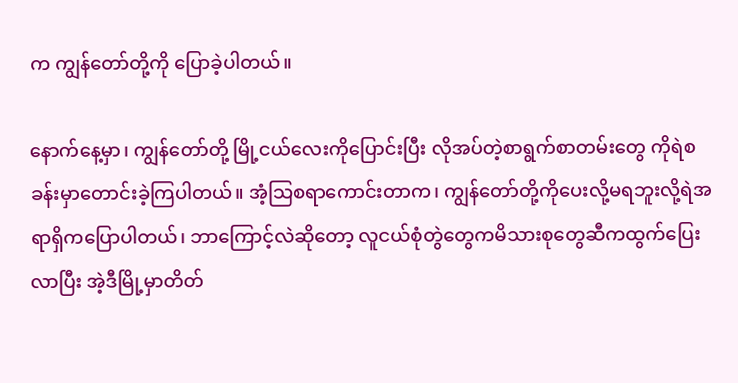က ကျွန်တော်တို့ကို ပြောခဲ့ပါတယ်။

နောက်နေ့မှာ၊ ကျွန်တော်တို့ မြို့ငယ်လေးကိုပြောင်းပြီး လိုအပ်တဲ့စာရွက်စာတမ်းတွေ ကိုရဲစခန်းမှာတောင်းခဲ့ကြပါတယ်။ အံ့သြစရာကောင်းတာက၊ ကျွန်တော်တို့ကိုပေးလို့မရဘူးလို့ရဲအရာရှိကပြောပါတယ်၊ ဘာကြောင့်လဲဆိုတော့ လူငယ်စုံတွဲတွေကမိသားစုတွေဆီကထွက်ပြေးလာပြီး အဲ့ဒီမြို့မှာတိတ်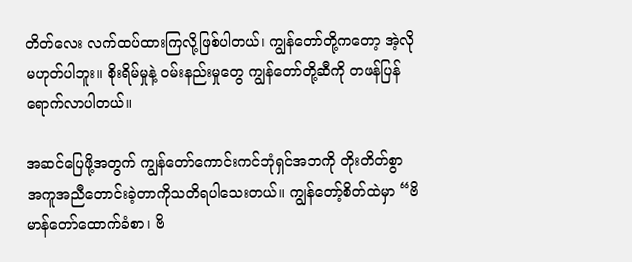တိတ်လေး လက်ထပ်ထားကြလို့ဖြစ်ပါတယ်၊ ကျွန်တော်တို့ကတော့ အဲ့လိုမဟုတ်ပါဘူး။ စိုးရိမ်မှုနဲ့ ဝမ်းနည်းမှုတွေ ကျွန်တော်တို့ဆီကို တဖန်ပြန်ရောက်လာပါတယ်။

အဆင်ပြေဖို့အတွက် ကျွန်တော်ကောင်းကင်ဘုံရှင်အဘကို တိုးတိတ်စွာ အကူအညီတောင်းခဲ့တာကိုသတိရပါသေးတယ်။ ကျွန်တော့်စိတ်ထဲမှာ ‌“ဗိမာန်တော်ထောက်ခံစာ၊ ဗိ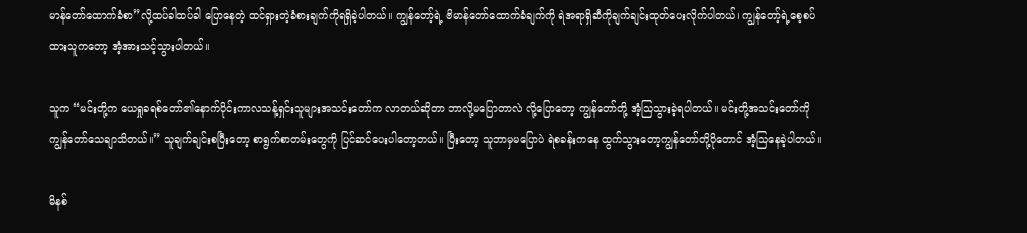မာန်တော်ထောက်ခံစာ”လို့ထပ်ခါထပ်ခါ ပြောနေတဲ့ ထင်ရှားတဲ့ခံစားချက်ကိုရရှိခဲ့ပါတယ်။ ကျွန်တော့်ရဲ့ ဗိမာန်တော်ထောက်ခံချက်ကို ရဲအရာရှိဆီကိုချက်ချင်းထုတ်ပေးလိုက်ပါတယ်၊ ကျွန်တော့်ရဲ့စေ့စပ်ထားသူကတော့ အံ့အားသင့်သွားပါတယ်။

သူက “မင်းတို့က ယေရှုခရစ်တော်၏နောက်ပိုင်းကာလသန့်ရှင်းသူများအသင်းတော်က လာတယ်ဆိုတာ ဘာလို့မပြောတာလဲ လို့ပြောတော့ ကျွန်တော်တို့ အံ့သြသွားခဲ့ရပါတယ်။ မင်းတို့အသင်းတော်ကို ကျွန်တော်သေချာသိတယ်။” သူချက်ချင်းစပြီးတော့ စာရွက်စာတမ်းတွေကို ပြင်ဆင်ပေးပါတော့တယ်။ ပြီးတော့ သူဘာမှမပြောပဲ ရဲစခန်းကနေ ထွက်သွားတော့ကျွန်တော်တို့ပိုတောင် အံ့သြနေခဲ့ပါတယ်။

မိနစ်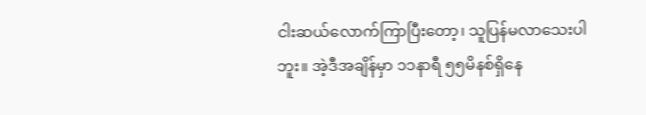ငါးဆယ်လောက်ကြာပြီးတော့၊ သူပြန်မလာသေးပါဘူး။ အဲ့ဒီအချိန်မှာ ၁၁နာရီ ၅၅မိနစ်ရှိနေ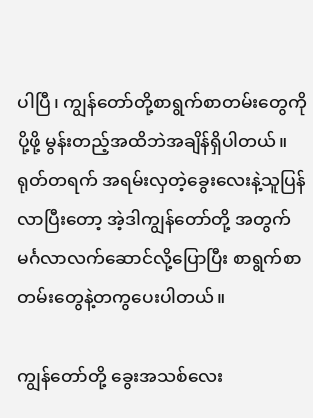ပါပြီ၊ ကျွန်တော်တို့စာရွက်စာတမ်းတွေကို ပို့ဖို့ မွန်းတည့်အထိဘဲအချိန်ရှိပါတယ်။ ရုတ်တရက် အရမ်းလှတဲ့ခွေးလေးနဲ့သူပြန်လာပြီးတော့ အဲ့ဒါကျွန်တော်တို့ အတွက် မင်္ဂလာလက်ဆောင်လို့ပြောပြီး စာရွက်စာတမ်းတွေနဲ့တကွပေးပါတယ်။

ကျွန်တော်တို့ ‌ခွေးအသစ်လေး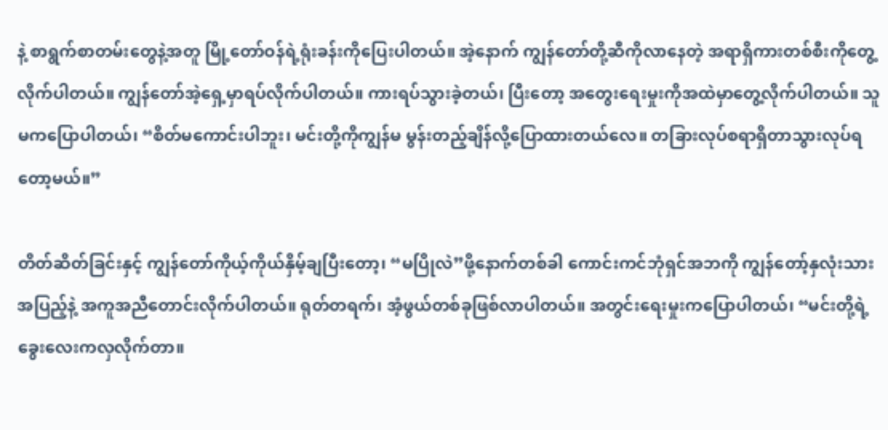နဲ့ စာရွက်စာတမ်းတွေနဲ့အတူ မြို့တော်ဝန်ရဲ့ရုံးခန်းကိုပြေးပါတယ်။ အဲ့နောက် ကျွန်တော်တို့ဆီကိုလာနေတဲ့ အရာရှိကားတစ်စီးကိုတွေ့လိုက်ပါတယ်။ ကျွန်တော်အဲ့ရှေ့မှာရပ်လိုက်ပါတယ်။ ကားရပ်သွားခဲ့တယ်၊ ပြီးတော့ အတွေးရေးမှုးကိုအထဲမှာတွေ့လိုက်ပါတယ်။ သူမကပြောပါတယ်၊ “စိတ်မကောင်းပါဘူး၊ မင်းတို့ကိုကျွန်မ မွန်းတည့်ချိန်လို့ပြောထားတယ်လေ။ တခြားလုပ်စရာရှိတာသွားလုပ်ရတော့မယ်။”

တိတ်ဆိတ်ခြင်းနှင့် ကျွန်တော်ကိုယ့်ကိုယ်နှိမ့်ချပြီးတော့၊ “မပြိုလဲ”ဖို့နောက်တစ်ခါ ကောင်းကင်ဘုံရှင်အဘကို ကျွန်တော့်နှလုံးသားအပြည့်နဲ့ အကူအညီတောင်းလိုက်ပါတယ်။ ရုတ်တရက်၊ အံ့ဖွယ်တစ်ခုဖြစ်လာပါတယ်။ အတွင်းရေးမှုးကပြောပါတယ်၊ “မင်းတို့ရဲ့ခွေးလေးကလှလိုက်တာ။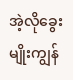အဲ့လိုခွေးမျိုးကျွန်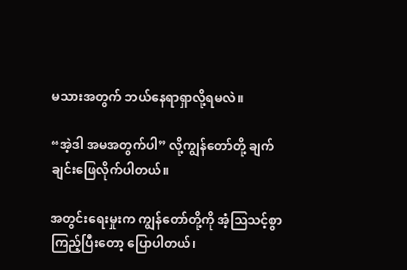မသားအတွက် ဘယ်နေရာရှာလို့ရမလဲ။

“အဲ့ဒါ အမအတွက်ပါ” လို့ကျွန်‌တော်တို့ ချက်ချင်းဖြေလိုက်ပါတယ်။

အတွင်းရေးမှုးက ကျွန်တော်တို့ကို အံ့သြသင့်စွာကြည့်ပြီးတော့ ပြောပါတယ်၊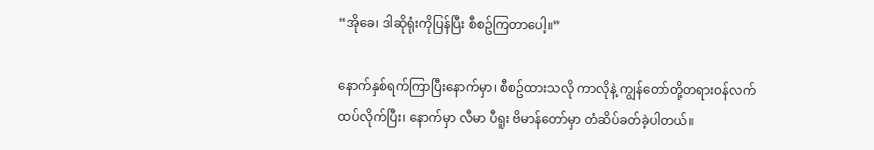“အိုခေ၊ ဒါဆိုရုံးကိုပြန်ပြီး စီစဥ်ကြတာပေါ့။”

နောက်နှစ်ရက်ကြာပြီးနောက်မှာ၊ စီစဥ်ထားသလို ကာလိုနဲ့ ကျွန်တော်တို့တရားဝန်လက်ထပ်လိုက်ပြီး၊ နောက်မှာ လီမာ ပီရူး ဗိမာန်တော်မှာ တံဆိပ်ခတ်ခဲ့ပါတယ်။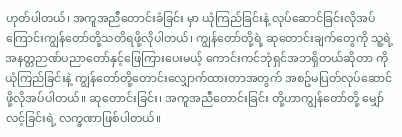ဟုတ်ပါတယ်၊ အကူအညီတောင်းခံခြင်း မှာ ယုံကြည်ခြင်းနဲ့ လုပ်ဆောင်ခြင်းလိုအပ်ကြောင်းကျွန်တော်တို့သတိရဖို့လိုပါတယ်၊ ကျွန်တော်တို့ရဲ့ ဆုတောင်းချက်တွေကို သူ့ရဲ့ အနတ္တဉာဏ်ပညာတော်နှင့်ဖြေကြားပေးမယ့် ကောင်းကင်ဘုံရှင်အဘရှိတယ်ဆိုတာ ကိုယုံကြည်ခြင်းနဲ့ ကျွန်တော်တို့တောင်းလျှောက်ထားတာအတွက် အစဥ်မပြတ်လုပ်ဆောင်ဖို့လိုအပ်ပါတယ်။ ဆုတောင်းခြင်း၊ အကူအညီတောင်းခြင်း တို့ဟာကျွန်တော်တို့ မျှော်လင့်ခြင်းရဲ့ လက္ခဏာဖြစ်ပါတယ်။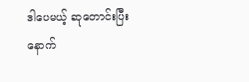ဒါပေမယ့် ဆုတောင်းပြီးနောက်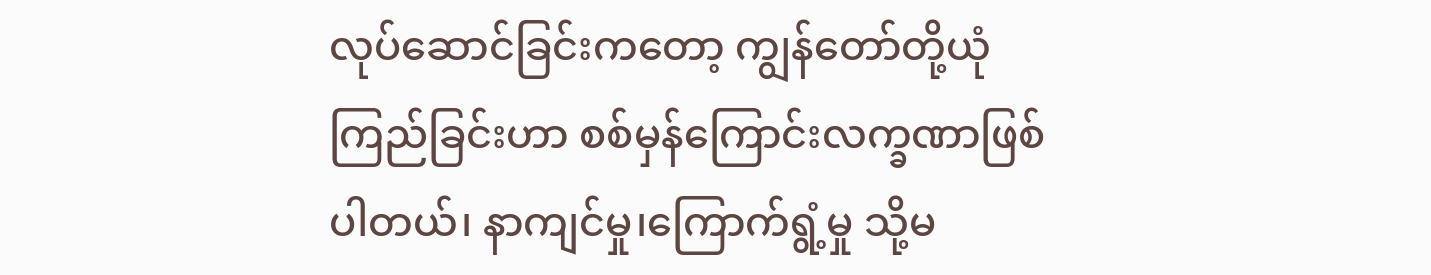လုပ်ဆောင်ခြင်းကတော့ ကျွန်တော်တို့ယုံကြည်ခြင်းဟာ စစ်မှန်ကြောင်းလက္ခဏာဖြစ်ပါတယ်၊ နာကျင်မှု၊ကြောက်ရွံ့မှု သို့မ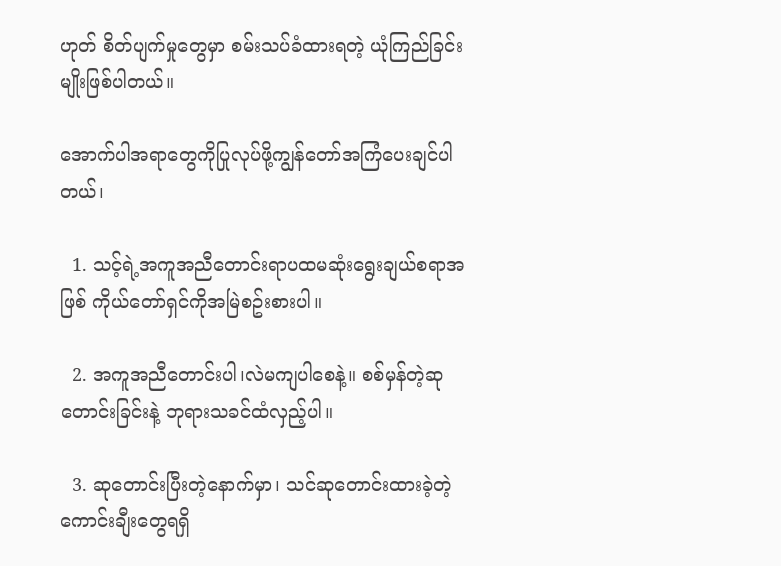ဟုတ် စိတ်ပျက်မှုတွေမှာ စမ်းသပ်ခံထားရတဲ့ ယုံကြည်ခြင်းမျိုးဖြစ်ပါတယ်။

အောက်ပါအရာတွေကိုပြုလုပ်ဖို့ကျွန်တော်အကြံပေးချင်ပါတယ်၊

  1. သင့်ရဲ့အကူအညီတောင်းရာပထမဆုံးရွေးချယ်စရာအဖြစ် ကိုယ်တော်ရှင်ကိုအမြဲစဥ်းစားပါ။

  2. အကူအညီတောင်းပါ၊လဲမကျပါစေနဲ့။ စစ်မှန်တဲ့ဆုတောင်းခြင်းနဲ့ ဘုရားသခင်ထံလှည့်ပါ။

  3. ဆုတောင်းပြီးတဲ့နောက်မှာ၊ သင်ဆုတောင်းထားခဲ့တဲ့ ကောင်းချီးတွေရရှိ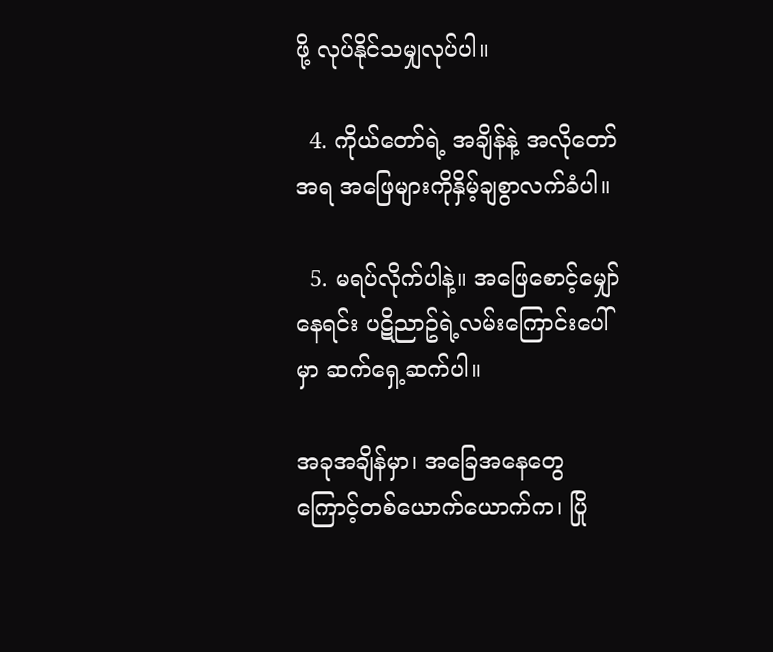ဖို့ လုပ်နိုင်သမျှလုပ်ပါ။

  4. ကိုယ်တော်ရဲ့ အချိန်နဲ့ အလိုတော်အရ အဖြေများကိုနှိမ့်ချစွာလက်ခံပါ။

  5. မရပ်လိုက်ပါနဲ့။ အဖြေစောင့်မျှော်နေရင်း ပဋိညာဥ်ရဲ့လမ်းကြောင်းပေါ်မှာ ဆက်ရှေ့ဆက်ပါ။

အခုအချိန်မှာ၊ အခြေအနေတွေကြောင့်တစ်ယောက်ယောက်က၊ ပြို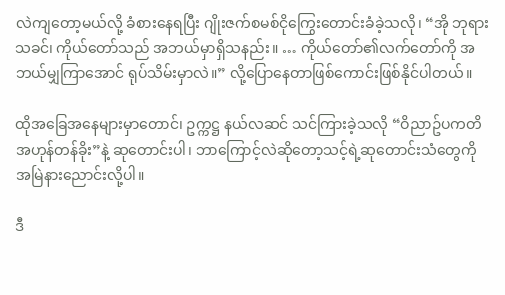လဲကျတော့မယ်လို့ ခံစားနေရပြီး ဂျိုးဇက်စမစ်ငိုကြွေးတောင်းခံခဲ့သလို၊ “အို ဘုရားသခင်၊ ကိုယ်တော်သည် အဘယ်မှာရှိသနည်း။ … ကိုယ်တော်၏လက်တော်ကို အဘယ်မျှကြာအောင် ရုပ်သိမ်းမှာလဲ။” လို့ပြောနေတာဖြစ်ကောင်းဖြစ်နိုင်ပါတယ်။

ထိုအခြေအနေများမှာတောင်၊ ဥက္ကဋ္ဌ နယ်လဆင် သင်ကြားခဲ့သလို “ဝိညာဥ်ပကတိအဟုန်တန်ခိုး”နဲ့ ဆုတောင်းပါ၊ ဘာကြောင့်လဲဆိုတော့သင့်ရဲ့ဆုတောင်းသံတွေကို အမြဲနားညောင်းလို့ပါ။

ဒီ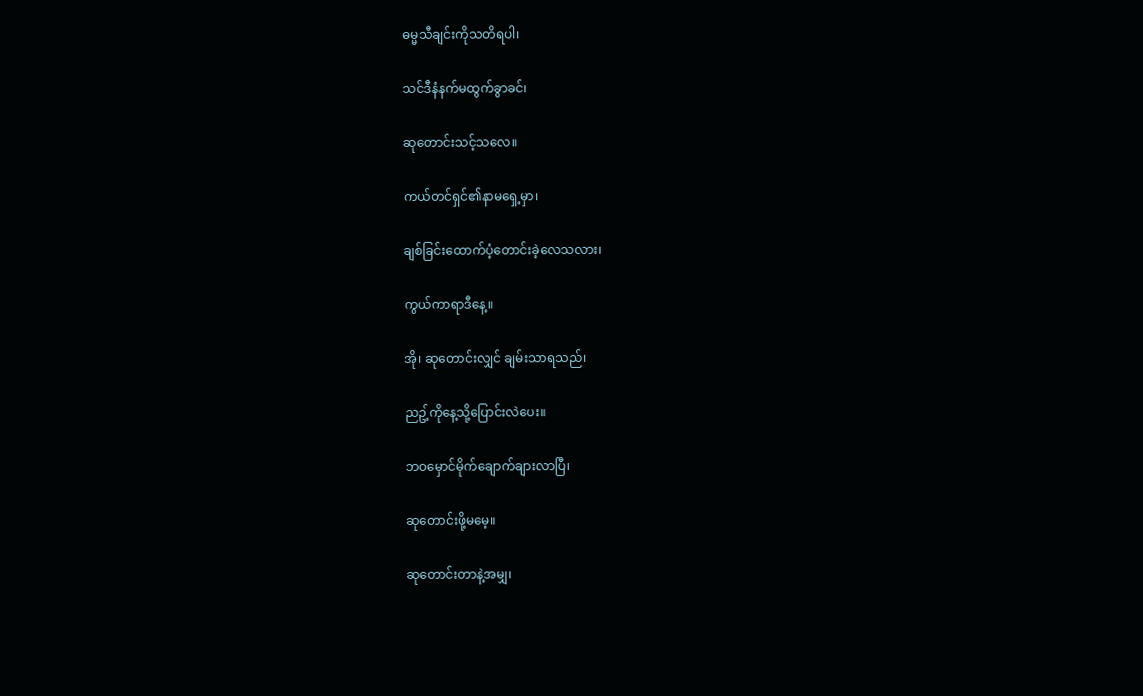ဓမ္မသီချင်းကိုသတိရပါ၊

သင်ဒီနံနက်မထွက်ခွာခင်၊

ဆုတောင်းသင့်သလေ။

ကယ်တင်ရှင်၏နာမရှေ့မှာ၊

ချစ်ခြင်း‌ထောက်ပံ့တောင်းခဲ့လေသလား၊

ကွယ်ကာရာဒီနေ့။

အို၊ ဆုတောင်းလျှင် ချမ်းသာရသည်၊

ညဥ့်ကိုနေ့သို့ပြောင်းလဲပေး။

ဘဝမှောင်မိုက်ချောက်ချားလာပြီ၊

ဆုတောင်းဖို့မမေ့။

ဆုတောင်းတာနဲ့အမျှ၊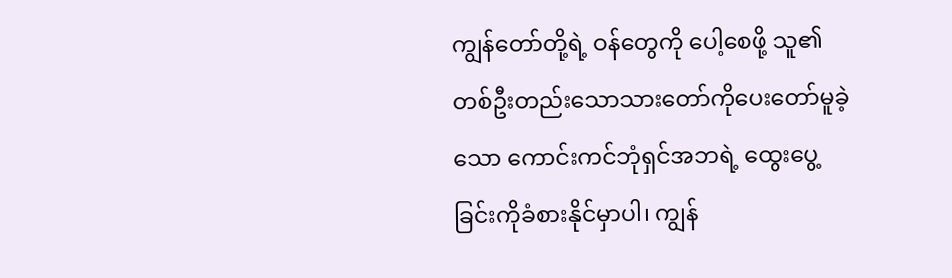ကျွန်တော်တို့ရဲ့ ဝန်တွေကို ပေါ့စေဖို့ သူ၏တစ်ဦးတည်းသောသားတော်ကိုပေးတော်မူခဲ့သော ကောင်း‌ကင်ဘုံရှင်အဘရဲ့ ‌‌ထွေးပွေ့ခြင်းကိုခံစားနိုင်မှာပါ၊ ကျွန်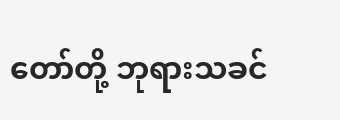တော်တို့ ဘုရားသခင်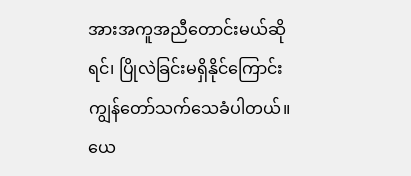အား‌‌အကူအညီတောင်းမယ်ဆိုရင်၊ ပြိုလဲခြင်းမရှိနိုင်ကြောင်းကျွန်တော်သက်သေခံပါတယ်။ ယေ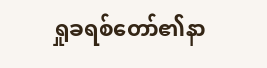ရှုခရစ်တော်၏နာ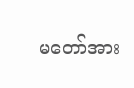မတော်အား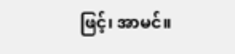ဖြင့်၊ အာမင်။